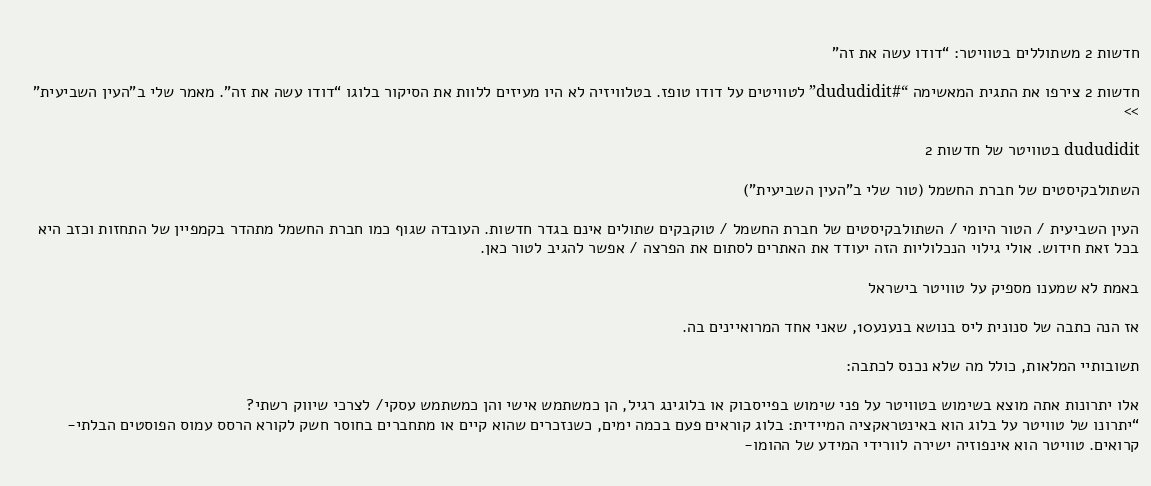חדשות 2 משתוללים בטוויטר: “דודו עשה את זה”

חדשות 2 צירפו את התגית המאשימה “#dududidit” לטוויטים על דודו טופז. בטלוויזיה לא היו מעיזים ללוות את הסיקור בלוגו “דודו עשה את זה”. מאמר שלי ב”העין השביעית” >>

dududidit בטוויטר של חדשות 2

השתולבקיסטים של חברת החשמל (טור שלי ב”העין השביעית”)

העין השביעית / הטור היומי / השתולבקיסטים של חברת החשמל / טוקבקים שתולים אינם בגדר חדשות. העובדה שגוף כמו חברת החשמל מתהדר בקמפיין של התחזות וכזב היא בכל זאת חידוש. אולי גילוי הנכלוליות הזה יעודד את האתרים לסתום את הפרצה / אפשר להגיב לטור כאן.

באמת לא שמענו מספיק על טוויטר בישראל

אז הנה כתבה של סנונית ליס בנושא בנענע10, שאני אחד המרואיינים בה.

תשובותיי המלאות, כולל מה שלא נכנס לכתבה:

אלו יתרונות אתה מוצא בשימוש בטוויטר על פני שימוש בפייסבוק או בלוגינג רגיל, הן כמשתמש אישי והן כמשתמש עסקי/ לצרכי שיווק רשתי?
“יתרונו של טוויטר על בלוג הוא באינטראקציה המיידית: בלוג קוראים פעם בכמה ימים, כשנזכרים שהוא קיים או מתחברים בחוסר חשק לקורא הרסס עמוס הפוסטים הבלתי-קרואים. טוויטר הוא אינפוזיה ישירה לוורידי המידע של ההומו-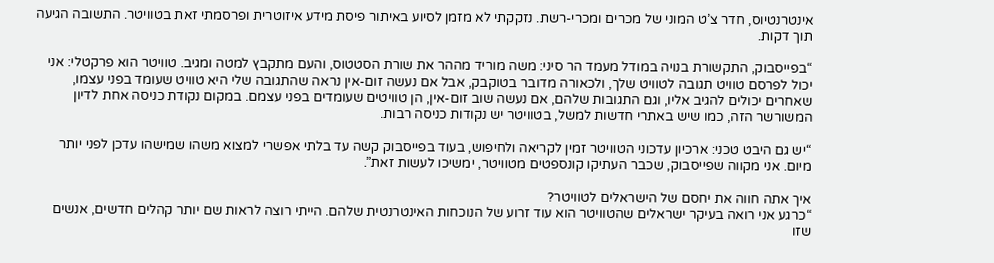אינטרנטיוס, חדר צ’ט המוני של מכרים ומכרי-רשת. נזקקתי לא מזמן לסיוע באיתור פיסת מידע איזוטרית ופרסמתי זאת בטוויטר. התשובה הגיעה תוך דקות.

“בפייסבוק, התקשורת בנויה במודל מעמד הר סיני: משה מוריד מההר את שורת הסטטוס, והעם מתקבץ למטה ומגיב. טוויטר הוא פרקטלי: אני יכול לפרסם טוויט תגובה לטוויט שלך, ולכאורה מדובר בטוקבק, אבל אם נעשה זום-אין נראה שהתגובה שלי היא טוויט שעומד בפני עצמו, שאחרים יכולים להגיב אליו, וגם התגובות שלהם, אם נעשה שוב זום-אין, הן טוויטים שעומדים בפני עצמם. במקום נקודת כניסה אחת לדיון המשורשר הזה, כמו שיש באתרי חדשות למשל, בטוויטר יש נקודות כניסה רבות.

“יש גם היבט טכני: ארכיון עדכוני הטוויטר זמין לקריאה ולחיפוש, בעוד בפייסבוק קשה עד בלתי אפשרי למצוא משהו שמישהו עדכן לפני יותר מיום. אני מקווה שפייסבוק, שכבר העתיקו קונספטים מטוויטר, ימשיכו לעשות זאת”.

איך אתה חווה את יחסם של הישראלים לטוויטר?
“כרגע אני רואה בעיקר ישראלים שהטוויטר הוא עוד זרוע של הנוכחות האינטרנטית שלהם. הייתי רוצה לראות שם יותר קהלים חדשים, אנשים שזו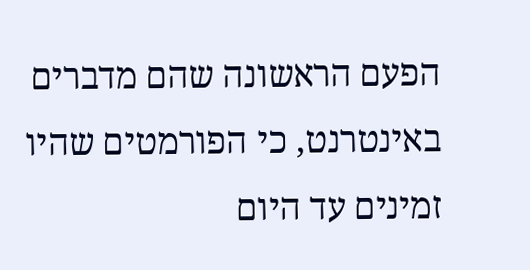הפעם הראשונה שהם מדברים באינטרנט, כי הפורמטים שהיו זמינים עד היום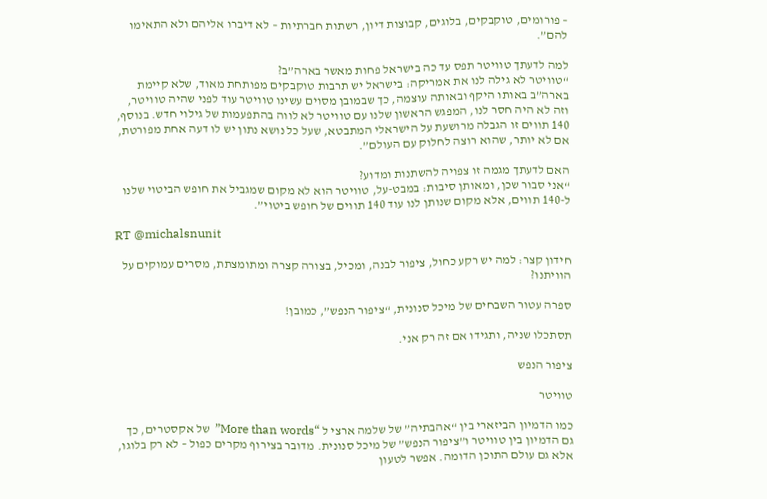– פורומים, טוקבקים, בלוגים, קבוצות דיון, רשתות חברתיות – לא דיברו אליהם ולא התאימו להם”.

למה לדעתך טוויטר תפס עד כה בישראל פחות מאשר בארה”ב?
“טוויטר לא גילה לנו את אמריקה: בישראל יש תרבות טוקבקים מפותחת מאוד, שלא קיימת בארה”ב באותו היקף ובאותה עוצמה, כך שבמובן מסוים עשינו טוויטר עוד לפני שהיה טוויטר, וזה לא היה חסר לנו, המפגש הראשון שלנו עם טוויטר לא לווה בהתפעמות של גילוי חדש. בנוסף, 140 תווים זו הגבלה מרושעת על הישראלי המתבטא, שעל כל נושא נתון יש לו דעה אחת מפורטת, אם לא יותר, שהוא רוצה לחלוק עם העולם”.

האם לדעתך מגמה זו צפויה להשתנות ומדוע?
“אני סבור שכן, ומאותן סיבות: במבט-על, טוויטר הוא לא מקום שמגביל את חופש הביטוי שלנו ל-140 תווים, אלא מקום שנותן לנו עוד 140 תווים של חופש ביטוי”.

RT @michalsnunit

חידון קצר: למה יש רקע כחול, ציפור לבנה, ומכיל, בצורה קצרה ומתומצתת, מסרים עמוקים על הוויתנו?

ספרה עטור השבחים של מיכל סנונית, “ציפור הנפש”, כמובן!

תסתכלו שניה, ותגידו אם זה רק אני.

ציפור הנפש

טוויטר

כמו הדמיון הביזארי בין “אהבתיה” של שלמה ארצי ל “More than words”  של אקסטרים, כך גם הדמיון בין טוויטר ו”ציפור הנפש” של מיכל סנונית. מדובר בצירוף מקרים כפול – לא רק בלוגו, אלא גם עולם התוכן הדומה. אפשר לטעון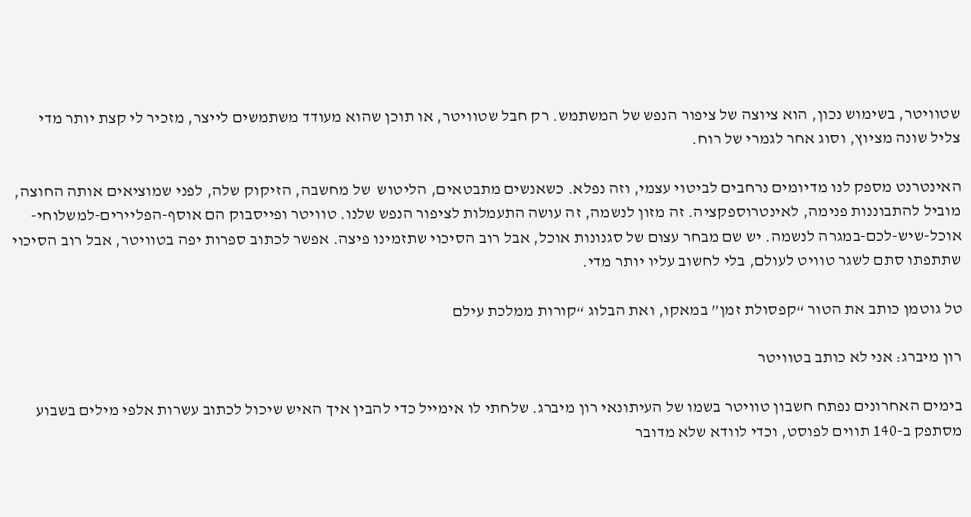שטוויטר, בשימוש נכון, הוא ציוצה של ציפור הנפש של המשתמש. רק חבל שטוויטר, או תוכן שהוא מעודד משתמשים לייצר, מזכיר לי קצת יותר מדי צליל שונה מציוץ, וסוג אחר לגמרי של רוח.

האינטרנט מספק לנו מדיומים נרחבים לביטוי עצמי, וזה נפלא. כשאנשים מתבטאים, הליטוש  של מחשבה, הזיקוק שלה, לפני שמוציאים אותה החוצה, מוביל להתבוננות פנימה, לאינטרוספקציה. זה מזון לנשמה, זה עושה התעמלות לציפור הנפש שלנו. טוויטר ופייסבוק הם אוסף-הפליירים-למשלוחי-אוכל-שיש-לכם-במגרה לנשמה. יש שם מבחר עצום של סגנונות אוכל, אבל רוב הסיכוי שתזמינו פיצה. אפשר לכתוב ספרות יפה בטוויטר, אבל רוב הסיכוי שתתפתו סתם לשגר טוויט לעולם, בלי לחשוב עליו יותר מדי.

טל גוטמן כותב את הטור “קפסולת זמן” במאקו, ואת הבלוג “קורות ממלכת עילם

רון מיברג: אני לא כותב בטוויטר

בימים האחרונים נפתח חשבון טוויטר בשמו של העיתונאי רון מיברג. שלחתי לו אימייל כדי להבין איך האיש שיכול לכתוב עשרות אלפי מילים בשבוע מסתפק ב-140 תווים לפוסט, וכדי לוודא שלא מדובר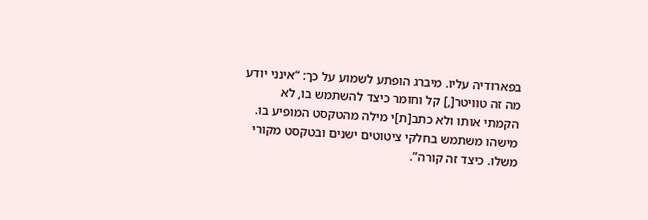בפארודיה עליו. מיברג הופתע לשמוע על כך: “אינני יודע מה זה טוויטר[,] קל וחומר כיצד להשתמש בו, לא הקמתי אותו ולא כתב[ת]י מילה מהטקסט המופיע בו. מישהו משתמש בחלקי ציטוטים ישנים ובטקסט מקורי משלו. כיצד זה קורה”.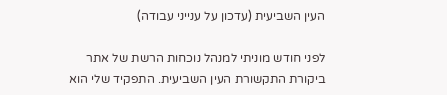העין השביעית (עדכון על ענייני עבודה)

לפני חודש מוניתי למנהל נוכחות הרשת של אתר ביקורת התקשורת העין השביעית. התפקיד שלי הוא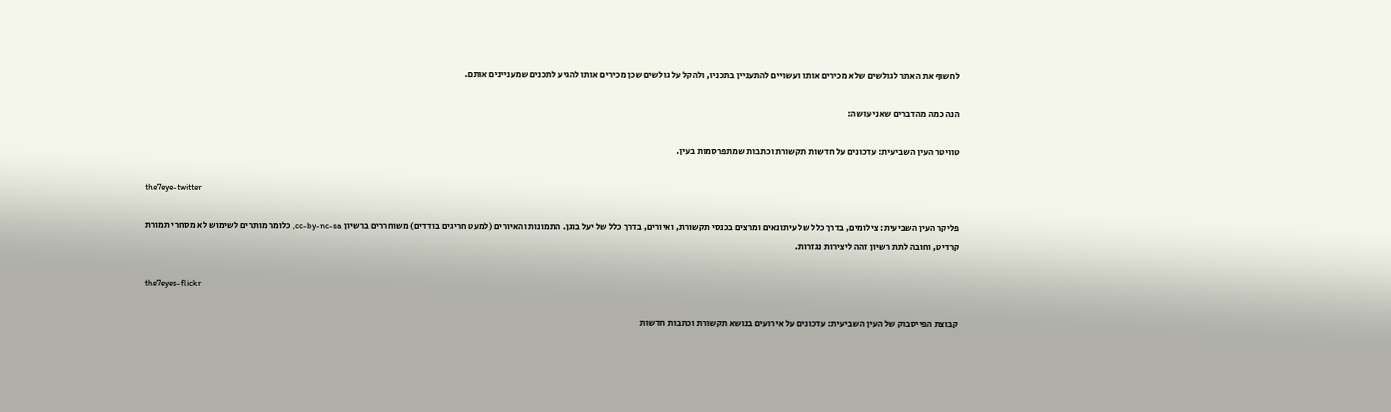לחשוף את האתר לגולשים שלא מכירים אותו ועשויים להתעניין בתכניו, ולהקל על גולשים שכן מכירים אותו להגיע לתכנים שמעניינים אותם.

הנה כמה מהדברים שאני עושה:

טוויטר העין השביעית: עדכונים על חדשות תקשורת וכתבות שמתפרסמות בעין.

the7eye-twitter

פליקר העין השביעית: צילומים, בדרך כלל של עיתונאים ומרצים בכנסי תקשורת, ואיורים, בדרך כלל של יעל בוגן. התמונות והאיורים (למעט חריגים בודדים) משוחררים ברשיון cc-by-nc-sa, כלומר מותרים לשימוש לא מסחרי תמורת קרדיט, וחובה לתת רשיון זהה ליצירות נגזרות.

the7eyes-flickr

קבוצת הפייסבוק של העין השביעית: עדכונים על אירועים בנושא תקשורת וכתבות חדשות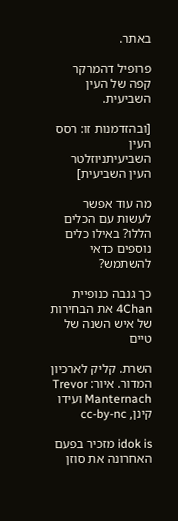באתר.

פרופיל דהמרקר קפה של העין השביעית.

[ובהזדמנות זו: רסס העין השביעיתניוזלטר העין השביעית]

מה עוד אפשר לעשות עם הכלים הללו? באילו כלים נוספים כדאי להשתמש?

כך גנבה כנופיית 4Chan את הבחירות של איש השנה של טיים

השרת. קליק לארכיון המדור. איור: Trevor Manternach ועידו קינן, cc-by-nc

idok is מזכיר בפעם האחרונה את סוזן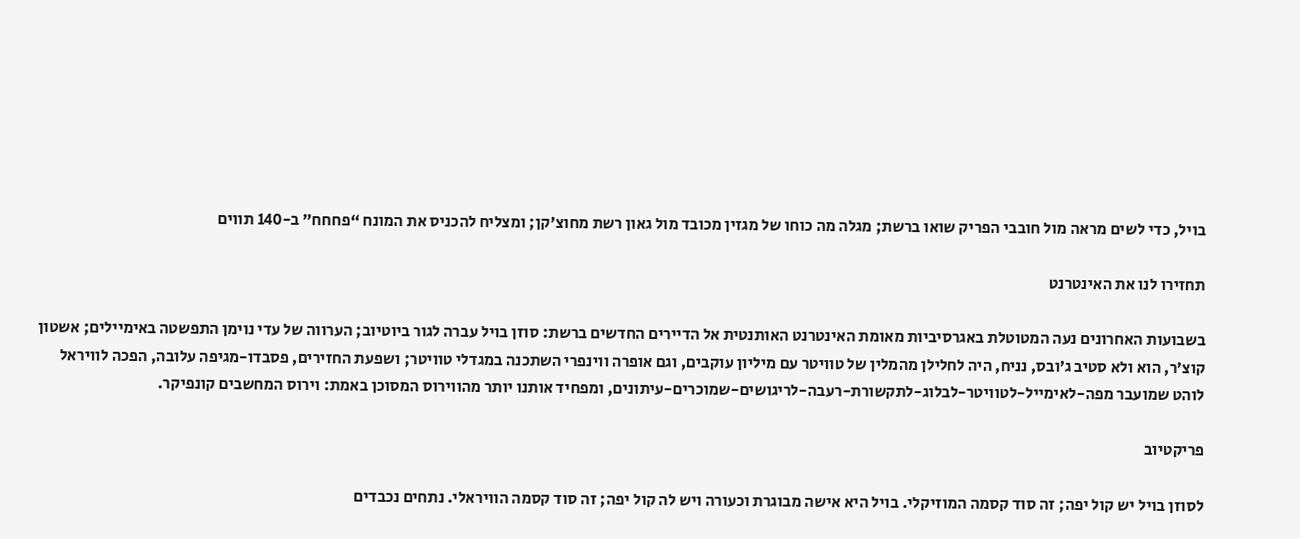בויל, כדי לשים מראה מול חובבי הפריק שואו ברשת; מגלה מה כוחו של מגזין מכובד מול גאון רשת מחוצ’קן; ומצליח להכניס את המונח “פחחח” ב-140 תווים

תחזירו לנו את האינטרנט

בשבועות האחרונים נעה המטוטלת באגרסיביות מאומת האינטרנט האותנטית אל הדיירים החדשים ברשת: סוזן בויל עברה לגור ביוטיוב; הערווה של עדי נוימן התפשטה באימיילים; אשטון קוצ’ר, הוא ולא סטיב ג’ובס, נניח, היה לחלילן מהמלין של טוויטר עם מיליון עוקבים, וגם אופרה ווינפרי השתכנה במגדלי טוויטר; ושפעת החזירים, פסבדו-מגיפה עלובה, הפכה לוויראל לוהט שמועבר מפה-לאימייל-לטוויטר-לבלוג-לתקשורת-רעבה-לריגושים-שמוכרים-עיתונים, ומפחיד אותנו יותר מהווירוס המסוכן באמת: וירוס המחשבים קונפיקר.

פריקטיוב

לסוזן בויל יש קול יפה; זה סוד קסמה המוזיקלי. בויל היא אישה מבוגרת וכעורה ויש לה קול יפה; זה סוד קסמה הוויראלי. נתחים נכבדים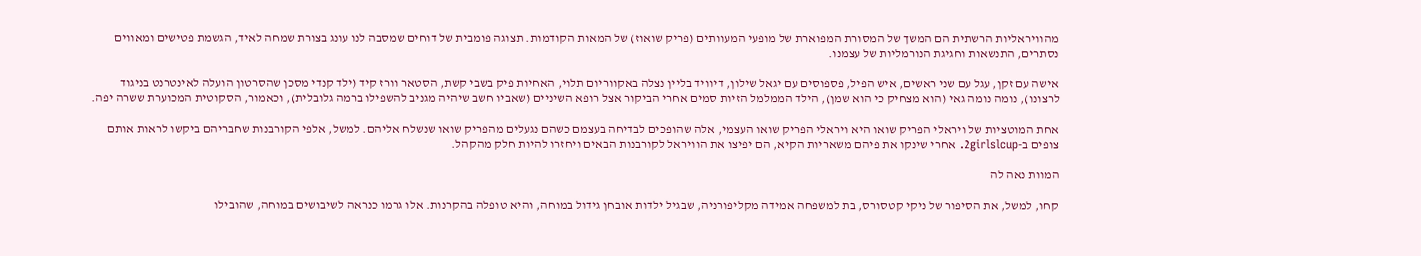מהוויראליות הרשתית הם המשך של המסורת המפוארת של מופעי המעוותים (פריק שואוז) של המאות הקודמות. תצוגה פומבית של דוחים שמסבה לנו עונג בצורת שמחה לאיד, הגשמת פטישים ומאווים נסתרים, התנשאות וחגיגת הנורמליות של עצמנו.

אישה עם זקן, עגל עם שני ראשים, איש הפיל, פספוסים עם יגאל שילון, דיוויד בליין נצלה באקווריום תלוי, האחיות פיק בשבי קשת, הסטאר וורז קיד (ילד קנדי מסכן שהסרטון הועלה לאינטרנט בניגוד לרצונו), נומה נומה גאי (הוא מצחיק כי הוא שמן), הילד הממלמל הזיות סמים אחרי הביקור אצל רופא השיניים (שאביו חשב שיהיה מגניב להשפילו ברמה גלובלית), וכאמור, הסקוטית המכוערת ששרה יפה.

אחת המוטציות של ויראלי הפריק שואו היא ויראלי הפריק שואו העצמי, אלה שהופכים לבדיחה בעצמם כשהם נגעלים מהפריק שואו שנשלח אליהם. למשל, אלפי הקורבנות שחבריהם ביקשו לראות אותם צופים ב-2girlslcup. אחרי שינקו את פיהם משאריות הקיא, הם יפיצו את הוויראל לקורבנות הבאים ויחזרו להיות חלק מהקהל.

המוות נאה לה

קחו, למשל, את הסיפור של ניקי קטסורס, בת למשפחה אמידה מקליפורניה, שבגיל ילדות אובחן גידול במוחה, והיא טופלה בהקרנות. אלו גרמו כנראה לשיבושים במוחה, שהובילו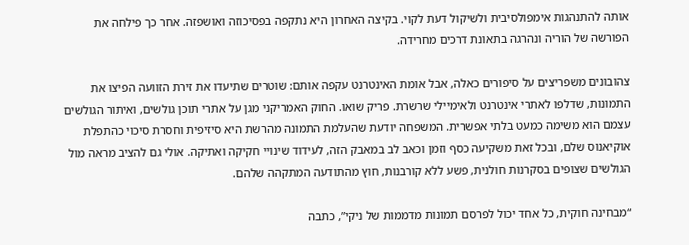אותה להתנהגות אימפולסיבית ולשיקול דעת לקוי. בקיצה האחרון היא נתקפה בפסיכוזה ואושפזה. אחר כך פילחה את הפורשה של הוריה ונהרגה בתאונת דרכים מחרידה.

צהובונים משפריצים על סיפורים כאלה, אבל אומת האינטרנט עקפה אותם: שוטרים שתיעדו את זירת הזוועה הפיצו את התמונות, שדלפו לאתרי אינטרנט ולאימיילי שרשרת. פריק שואו. החוק האמריקני מגן על אתרי תוכן גולשים, ואיתור הגולשים עצמם הוא משימה כמעט בלתי אפשרית. המשפחה יודעת שהעלמת התמונה מהרשת היא סיזיפית וחסרת סיכוי כהתפלת אוקיאנוס שלם, ובכל זאת משקיעה כסף וזמן וכאב לב במאבק הזה, לעידוד שינויי חקיקה ואתיקה. אולי גם להציב מראה מול הגולשים שצופים בסקרנות חולנית, פשע ללא קורבנות, חוץ מהתודעה המתקהה שלהם.

“מבחינה חוקית, כל אחד יכול לפרסם תמונות מדממות של ניקי”, כתבה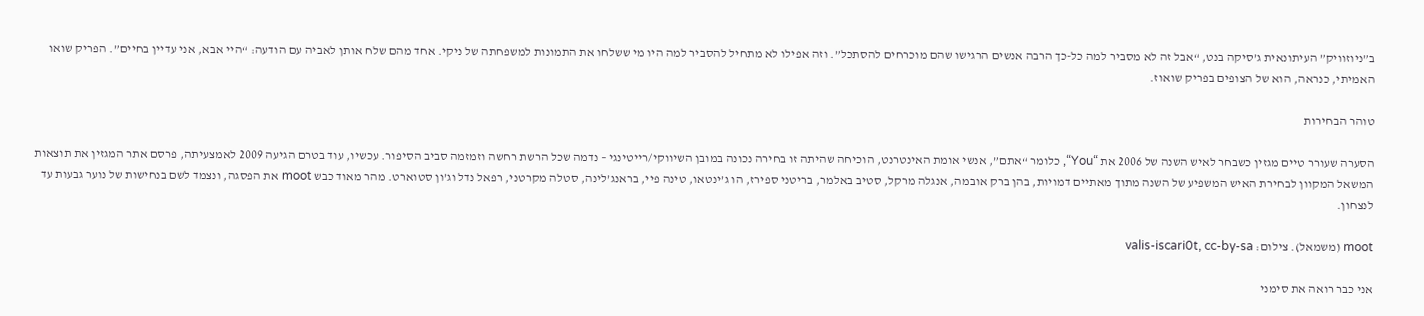ב”ניוזוויק” העיתונאית ג’סיקה בנט, “אבל זה לא מסביר למה כל-כך הרבה אנשים הרגישו שהם מוכרחים להסתכל”. וזה אפילו לא מתחיל להסביר למה היו מי ששלחו את התמונות למשפחתה של ניקי. אחד מהם שלח אותן לאביה עם הודעה: “היי אבא, אני עדיין בחיים”. הפריק שואו האמיתי, כנראה, הוא של הצופים בפריק שואוז.

טוהר הבחירות

הסערה שעורר טיים מגזין כשבחר לאיש השנה של 2006 את “You“, כלומר “אתם”, אנשי אומת האינטרנט, הוכיחה שהיתה זו בחירה נכונה במובן השיווקי/רייטינגי – נדמה שכל הרשת רחשה וזמזמה סביב הסיפור. עכשיו, עוד בטרם הגיעה 2009 לאמצעיתה, פרסם אתר המגזין את תוצאות המשאל המקוון לבחירת האיש המשפיע של השנה מתוך מאתיים דמויות, בהן ברק אובמה, אנגלה מרקל, סטיב באלמר, בריטני ספירז, הו ג’ינטאו, טינה פיי, בראנג’לינה, סטלה מקרטני, רפאל נדל וג’ון סטוארט. מהר מאוד כבש moot את הפסגה, ונצמד לשם בנחישות של נוער גבעות עד לנצחון.

moot (משמאל). צילום: valis-iscari0t, cc-by-sa

אני כבר רואה את סימני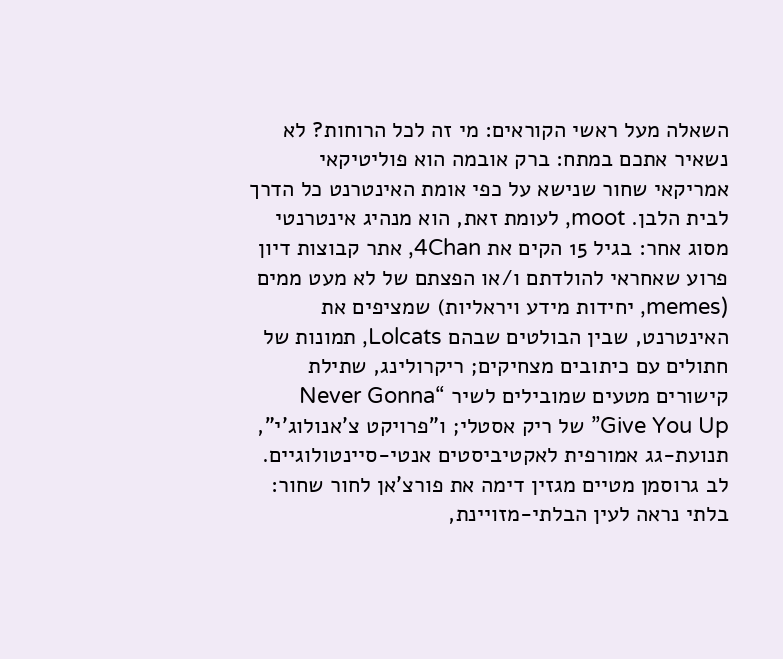השאלה מעל ראשי הקוראים: מי זה לכל הרוחות? לא נשאיר אתכם במתח: ברק אובמה הוא פוליטיקאי אמריקאי שחור שנישא על כפי אומת האינטרנט כל הדרך לבית הלבן. moot, לעומת זאת, הוא מנהיג אינטרנטי מסוג אחר: בגיל 15 הקים את 4Chan, אתר קבוצות דיון פרוע שאחראי להולדתם ו/או הפצתם של לא מעט ממים (memes, יחידות מידע ויראליות) שמציפים את האינטרנט, שבין הבולטים שבהם Lolcats, תמונות של חתולים עם כיתובים מצחיקים; ריקרולינג, שתילת קישורים מטעים שמובילים לשיר “Never Gonna Give You Up” של ריק אסטלי; ו”פרויקט צ’אנולוג’י”, תנועת-גג אמורפית לאקטיביסטים אנטי-סיינטולוגיים. לב גרוסמן מטיים מגזין דימה את פורצ’אן לחור שחור: בלתי נראה לעין הבלתי-מזויינת,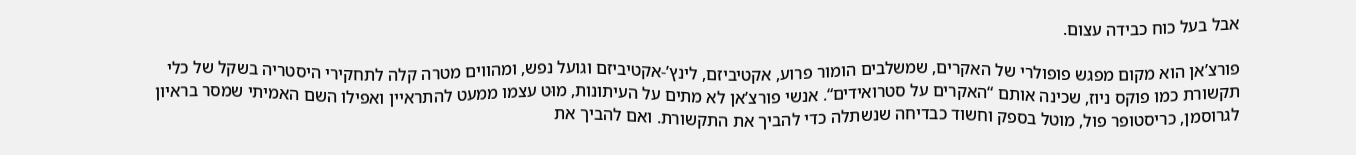אבל בעל כוח כבידה עצום.

פורצ’אן הוא מקום מפגש פופולרי של האקרים, שמשלבים הומור פרוע, אקטיביזם, לינץ’-אקטיביזם וגועל נפש, ומהווים מטרה קלה לתחקירי היסטריה בשקל של כלי תקשורת כמו פוקס ניוז, שכינה אותם “האקרים על סטרואידים“. אנשי פורצ’אן לא מתים על העיתונות, מוּט עצמו ממעט להתראיין ואפילו השם האמיתי שמסר בראיון לגרוסמן, כריסטופר פול, מוטל בספק וחשוד כבדיחה שנשתלה כדי להביך את התקשורת. ואם להביך את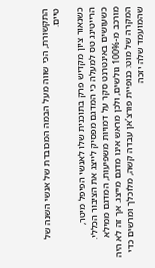התקשורת, הכי שווה מעל הבמה המכובדת של אנשי השנה של טיים.

כשנאור ציון מקדיש פרק בתוכנית שלו לאנשי הפיפל מיטר, הרייטינג טס למעלה כי המדגם מפסיק לייצג את הציבור הכללי. כשעושים באינטרנט סקר על דמויות משפיעות, המדגם ממילא מורכב מ-100% גולשים, ולכן מראש אינו מדגם מייצג. אך זה לא היה המקרה של מוט: כנופיית פורצ’אן עבדה קשה, מלוכלך ומרשים כדי שהמועמד שלה יזכה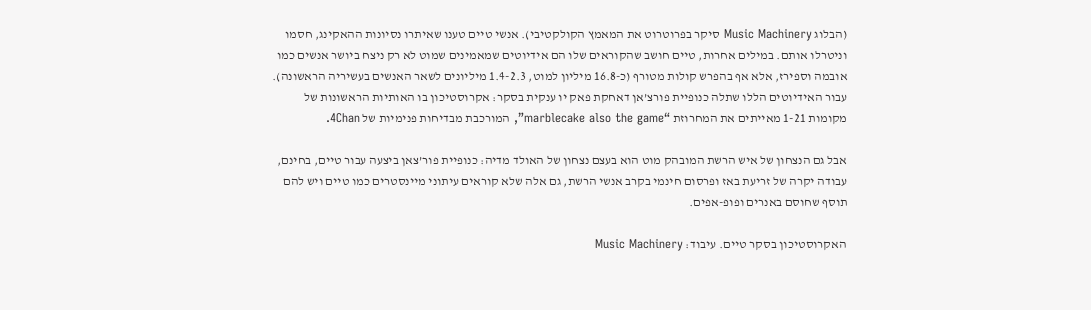(הבלוג Music Machinery סיקר בפרוטרוט את המאמץ הקולקטיבי). אנשי טיים טענו שאיתרו נסיונות ההאקינג, חסמו וניטרלו אותם. במילים אחרות, טיים חושב שהקוראים שלו הם אידיוטים שמאמינים שמוט לא רק ניצח ביושר אנשים כמו אובמה וספירז, אלא אף בהפרש קולות מטורף (כ-16.8 מיליון למוט, 1.4-2.3 מיליונים לשאר האנשים בעשיריה הראשונה). עבור האידיוטים הללו שתלה כנופיית פורצ’אן דאחקת פאק יו ענקית בסקר: אקרוסטיכון בו האותיות הראשונות של מקומות 1-21 מאייתים את המחרוזת “marblecake also the game”, המורכבת מבדיחות פנימיות של 4Chan.

אבל גם הנצחון של איש הרשת המובהק מוט הוא בעצם נצחון של האולד מדיה: כנופיית פור’צאן ביצעה עבור טיים, בחינם, עבודה יקרה של זריעת באז ופרסום חינמי בקרב אנשי הרשת, גם אלה שלא קוראים עיתוני מיינסטרים כמו טיים ויש להם תוסף שחוסם באנרים ופופ-אפים.

האקרוסטיכון בסקר טיים. עיבוד: Music Machinery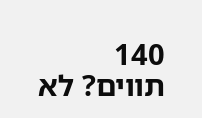140 תווים? לא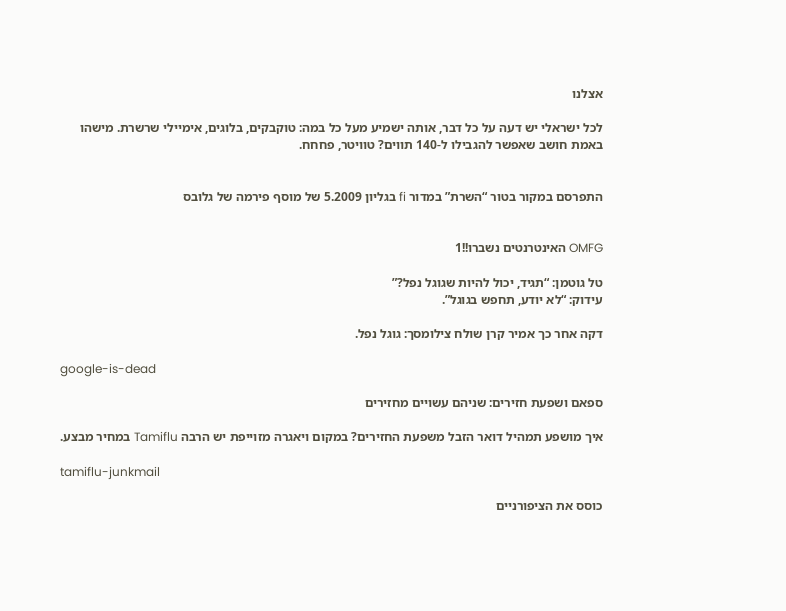אצלנו

לכל ישראלי יש דעה על כל דבר, אותה ישמיע מעל כל במה: טוקבקים, בלוגים, אימיילי שרשרת. מישהו באמת חושב שאפשר להגבילו ל-140 תווים? טוויטר, פחחח.


התפרסם במקור בטור “השרת” במדור fi בגליון 5.2009 של מוסף פירמה של גלובס


OMFG האינטרנטים נשברו!!1

טל גוטמן: “תגיד, יכול להיות שגוגל נפל?”
עידוק: “לא יודע, תחפש בגוגל”.

דקה אחר כך אמיר קרן שולח צילומסך: גוגל נפל.

google-is-dead

ספאם ושפעת חזירים: שניהם עשויים מחזירים

איך מושפע תמהיל דואר הזבל משפעת החזירים? במקום ויאגרה מזוייפת יש הרבה Tamiflu במחיר מבצע.

tamiflu-junkmail

כוסס את הציפורניים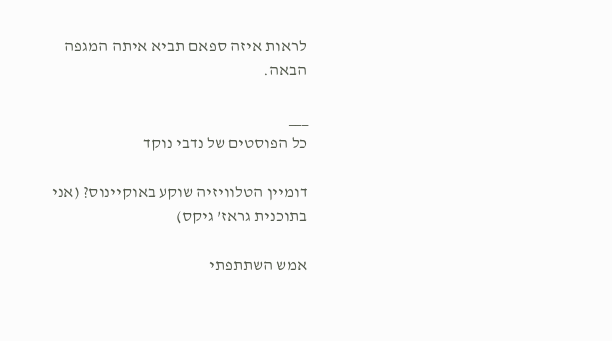לראות איזה ספאם תביא איתה המגפה הבאה.

___
כל הפוסטים של נדבי נוקד

דומיין הטלוויזיה שוקע באוקיינוס? (אני בתוכנית גראז’ גיקס)

אמש השתתפתי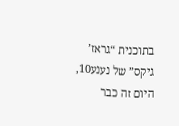בתוכנית “גראז’ גיקס” של נענע10, היום זה כבר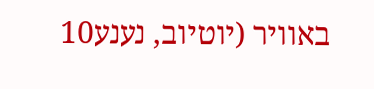באוויר (יוטיוב, נענע10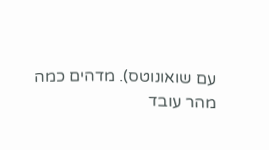עם שואונוטס). מדהים כמה מהר עובד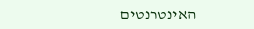האינטרנטים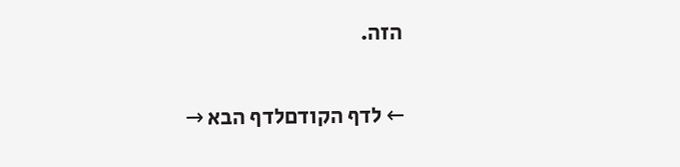הזה.

← לדף הקודםלדף הבא →